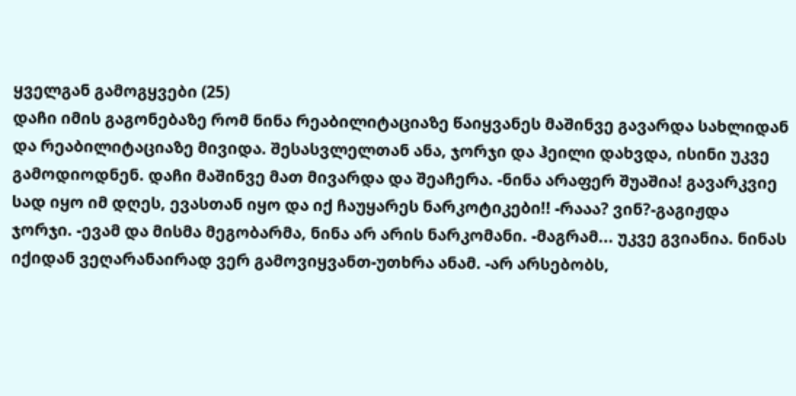ყველგან გამოგყვები (25)
დაჩი იმის გაგონებაზე რომ ნინა რეაბილიტაციაზე წაიყვანეს მაშინვე გავარდა სახლიდან და რეაბილიტაციაზე მივიდა. შესასვლელთან ანა, ჯორჯი და ჰეილი დახვდა, ისინი უკვე გამოდიოდნენ. დაჩი მაშინვე მათ მივარდა და შეაჩერა. -ნინა არაფერ შუაშია! გავარკვიე სად იყო იმ დღეს, ევასთან იყო და იქ ჩაუყარეს ნარკოტიკები!! -რააა? ვინ?-გაგიჟდა ჯორჯი. -ევამ და მისმა მეგობარმა, ნინა არ არის ნარკომანი. -მაგრამ... უკვე გვიანია. ნინას იქიდან ვეღარანაირად ვერ გამოვიყვანთ-უთხრა ანამ. -არ არსებობს,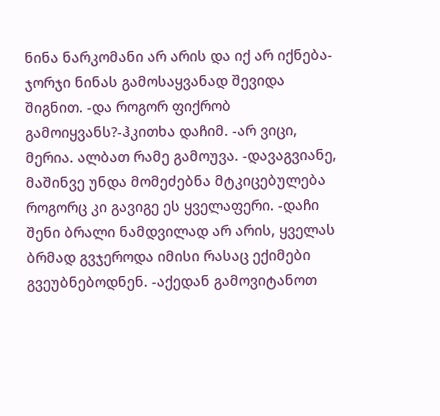ნინა ნარკომანი არ არის და იქ არ იქნება-ჯორჯი ნინას გამოსაყვანად შევიდა შიგნით. -და როგორ ფიქრობ გამოიყვანს?-ჰკითხა დაჩიმ. -არ ვიცი, მერია. ალბათ რამე გამოუვა. -დავაგვიანე, მაშინვე უნდა მომეძებნა მტკიცებულება როგორც კი გავიგე ეს ყველაფერი. -დაჩი შენი ბრალი ნამდვილად არ არის, ყველას ბრმად გვჯეროდა იმისი რასაც ექიმები გვეუბნებოდნენ. -აქედან გამოვიტანოთ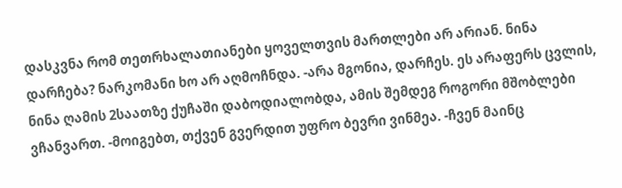დასკვნა რომ თეთრხალათიანები ყოველთვის მართლები არ არიან. ნინა დარჩება? ნარკომანი ხო არ აღმოჩნდა. -არა მგონია, დარჩეს. ეს არაფერს ცვლის, ნინა ღამის 2საათზე ქუჩაში დაბოდიალობდა, ამის შემდეგ როგორი მშობლები ვჩანვართ. -მოიგებთ, თქვენ გვერდით უფრო ბევრი ვინმეა. -ჩვენ მაინც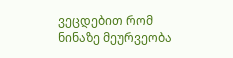ვეცდებით რომ ნინაზე მეურვეობა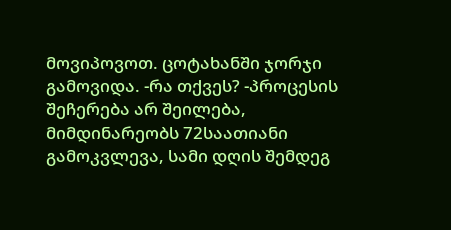მოვიპოვოთ. ცოტახანში ჯორჯი გამოვიდა. -რა თქვეს? -პროცესის შეჩერება არ შეილება, მიმდინარეობს 72საათიანი გამოკვლევა, სამი დღის შემდეგ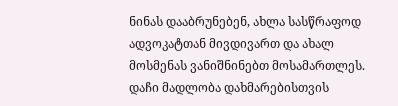ნინას დააბრუნებენ, ახლა სასწრაფოდ ადვოკატთან მივდივართ და ახალ მოსმენას ვანიშნინებთ მოსამართლეს. დაჩი მადლობა დახმარებისთვის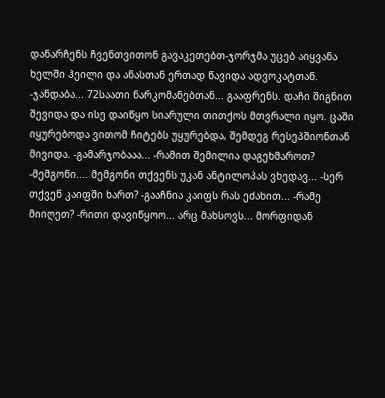დანარჩენს ჩვენთვითონ გავაკეთებთ-ჯორჯმა უცებ აიყვანა ხელში ჰეილი და ანასთან ერთად წავიდა ადვოკატთან. -ჯანდაბა... 72საათი ნარკომანებთან... გააფრენს. დაჩი შიგნით შევიდა და ისე დაიწყო სიარული თითქოს მთვრალი იყო. ცაში იყურებოდა ვითომ ჩიტებს უყურებდა, შემდეგ რესეპშიონთან მივიდა. -გამარჯობააა... -რამით შემილია დაგეხმაროთ? -მემგონი.... მემგონი თქვენს უკან ანტილოპას ვხედავ... -სერ თქვენ კაიფში ხართ? -გააჩნია კაიფს რას ეძახით... -რამე მიიღეთ? -რითი დავიწყოო... არც მახსოვს... მორფიდან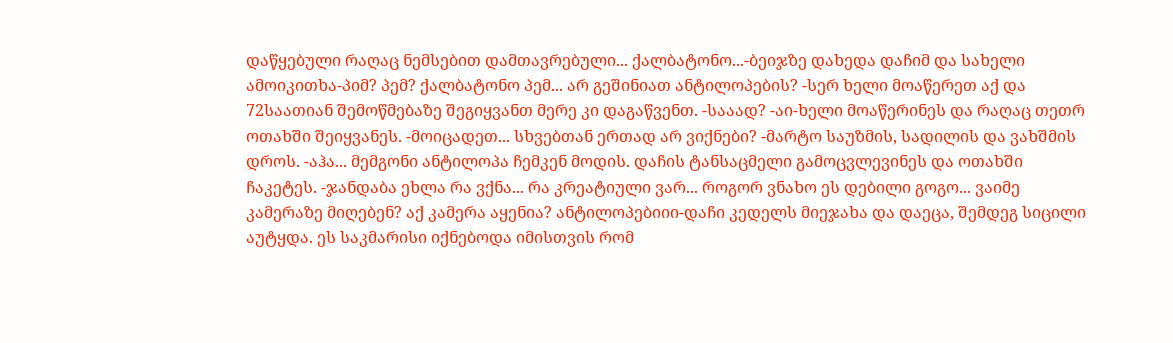დაწყებული რაღაც ნემსებით დამთავრებული... ქალბატონო...-ბეიჯზე დახედა დაჩიმ და სახელი ამოიკითხა-პიმ? პემ? ქალბატონო პემ... არ გეშინიათ ანტილოპების? -სერ ხელი მოაწერეთ აქ და 72საათიან შემოწმებაზე შეგიყვანთ მერე კი დაგაწვენთ. -სააად? -აი-ხელი მოაწერინეს და რაღაც თეთრ ოთახში შეიყვანეს. -მოიცადეთ... სხვებთან ერთად არ ვიქნები? -მარტო საუზმის, სადილის და ვახშმის დროს. -აჰა... მემგონი ანტილოპა ჩემკენ მოდის. დაჩის ტანსაცმელი გამოცვლევინეს და ოთახში ჩაკეტეს. -ჯანდაბა ეხლა რა ვქნა... რა კრეატიული ვარ... როგორ ვნახო ეს დებილი გოგო... ვაიმე კამერაზე მიღებენ? აქ კამერა აყენია? ანტილოპებიიი-დაჩი კედელს მიეჯახა და დაეცა, შემდეგ სიცილი აუტყდა. ეს საკმარისი იქნებოდა იმისთვის რომ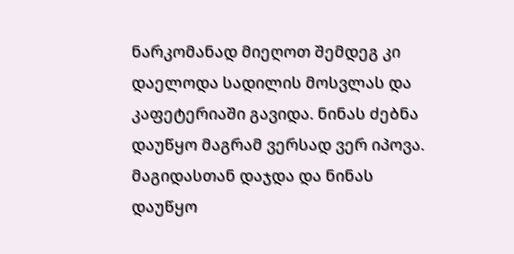ნარკომანად მიეღოთ შემდეგ კი დაელოდა სადილის მოსვლას და კაფეტერიაში გავიდა. ნინას ძებნა დაუწყო მაგრამ ვერსად ვერ იპოვა. მაგიდასთან დაჯდა და ნინას დაუწყო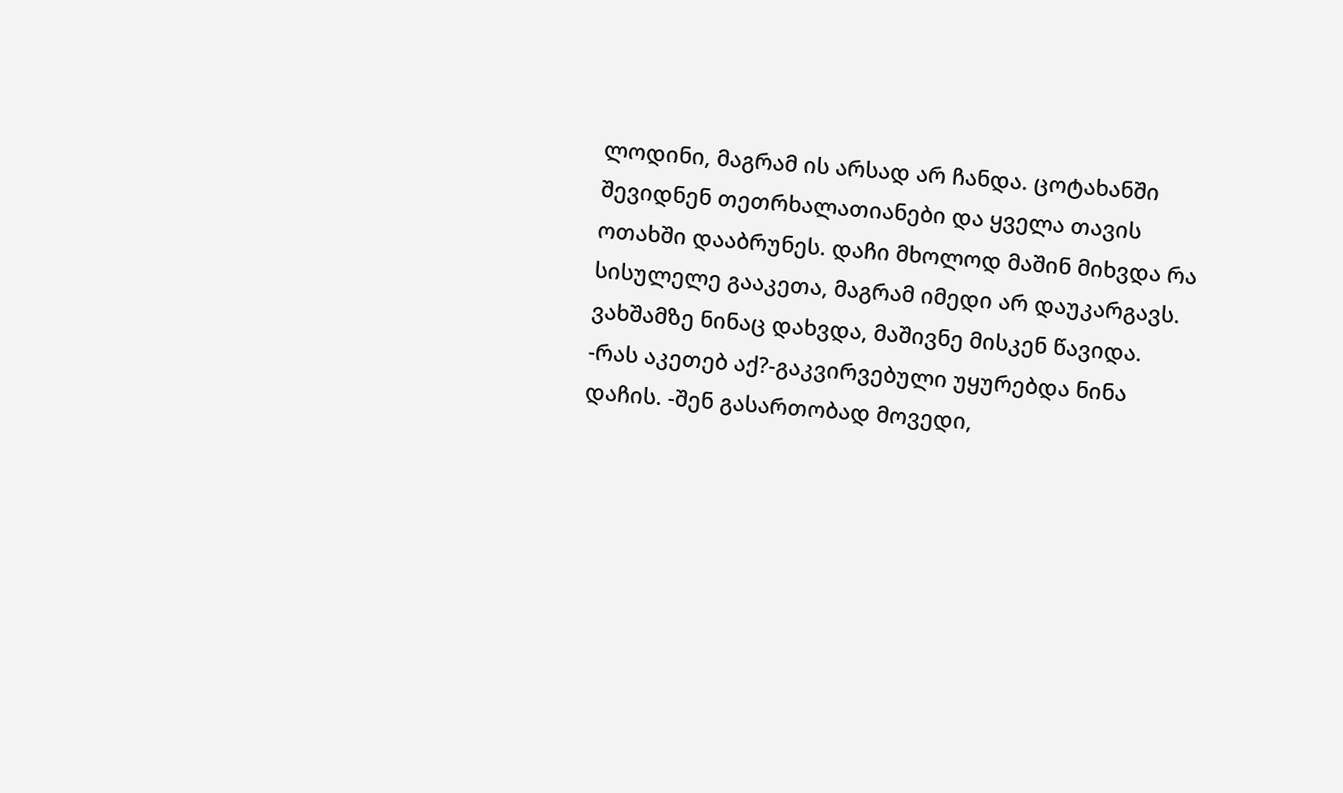ლოდინი, მაგრამ ის არსად არ ჩანდა. ცოტახანში შევიდნენ თეთრხალათიანები და ყველა თავის ოთახში დააბრუნეს. დაჩი მხოლოდ მაშინ მიხვდა რა სისულელე გააკეთა, მაგრამ იმედი არ დაუკარგავს. ვახშამზე ნინაც დახვდა, მაშივნე მისკენ წავიდა. -რას აკეთებ აქ?-გაკვირვებული უყურებდა ნინა დაჩის. -შენ გასართობად მოვედი,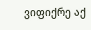ვიფიქრე აქ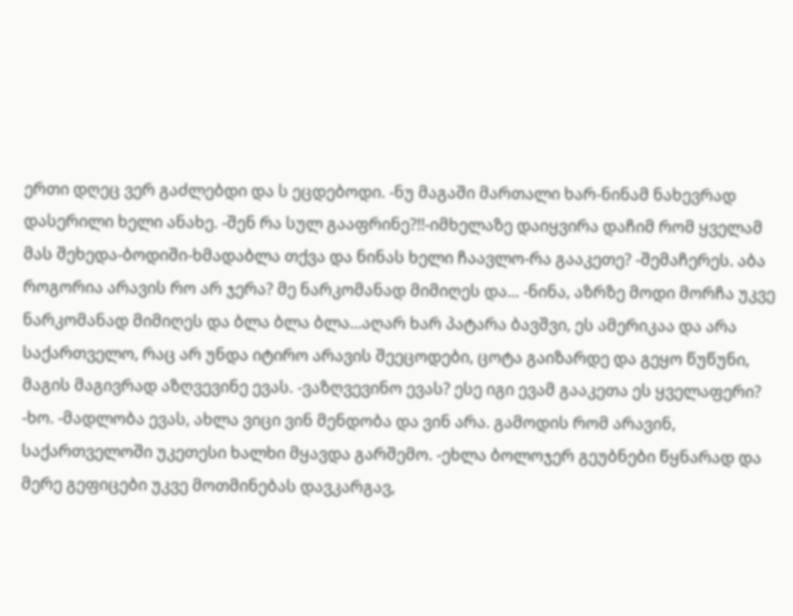ერთი დღეც ვერ გაძლებდი და ს ეცდებოდი. -ნუ მაგაში მართალი ხარ-ნინამ ნახევრად დასერილი ხელი ანახე. -შენ რა სულ გააფრინე?!!-იმხელაზე დაიყვირა დაჩიმ რომ ყველამ მას შეხედა-ბოდიში-ხმადაბლა თქვა და ნინას ხელი ჩაავლო-რა გააკეთე? -შემაჩერეს. აბა როგორია არავის რო არ ჯერა? მე ნარკომანად მიმიღეს და... -ნინა, აზრზე მოდი მორჩა უკვე ნარკომანად მიმიღეს და ბლა ბლა ბლა...აღარ ხარ პატარა ბავშვი, ეს ამერიკაა და არა საქართველო, რაც არ უნდა იტირო არავის შეეცოდები, ცოტა გაიზარდე და გეყო წუწუნი, მაგის მაგივრად აზღვევინე ევას. -ვაზღვევინო ევას? ესე იგი ევამ გააკეთა ეს ყველაფერი? -ხო. -მადლობა ევას, ახლა ვიცი ვინ მენდობა და ვინ არა. გამოდის რომ არავინ, საქართველოში უკეთესი ხალხი მყავდა გარშემო. -ეხლა ბოლოჯერ გეუბნები წყნარად და მერე გეფიცები უკვე მოთმინებას დავკარგავ,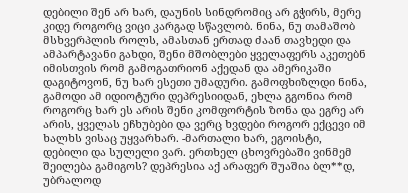დებილი შენ არ ხარ, დაუნის სინდრომიც არ გჭირს, მერე კიდე როგორც ვიცი კარგად სწავლობ. ნინა, ნუ თამაშობ მსხვერპლის როლს, ამასთან ერთად ძაან თავხედი და ამპარტავანი გახდი, შენი მშობლები ყველაფერს აკეთებნ იმისთვის რომ გამოგათრიონ აქედან და ამერიკაში დაგიტოვონ, ნუ ხარ ესეთი უმადური. გამოფხიზლდი ნინა, გამოდი ამ იდიოტური დეპრესიიდან, ეხლა გგონია რომ როგორც ხარ ეს არის შენი კომფორტის ზონა და ეგრე არ არის, ყველას ეჩხუბები და ვერც ხვდები როგორ ექცევი იმ ხალხს ვისაც უყვარხარ. -მართალი ხარ, ეგოისტი, დებილი და სულელი ვარ. ერთხელ ცხოვრებაში ვინმემ შეილება გამიგოს? დეპრესია აქ არაფერ შუაშია ბლ**დ, უბრალოდ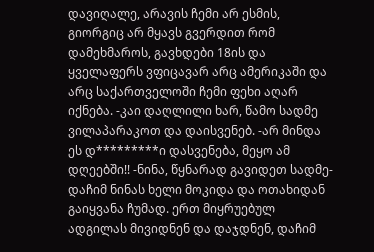დავიღალე, არავის ჩემი არ ესმის, გიორგიც არ მყავს გვერდით რომ დამეხმაროს, გავხდები 18ის და ყველაფერს ვფიცავარ არც ამერიკაში და არც საქართველოში ჩემი ფეხი აღარ იქნება. -კაი დაღლილი ხარ, წამო სადმე ვილაპარაკოთ და დაისვენებ. -არ მინდა ეს დ*********ი დასვენება, მეყო ამ დღეებში!! -ნინა, წყნარად გავიდეთ სადმე-დაჩიმ ნინას ხელი მოკიდა და ოთახიდან გაიყვანა ჩუმად. ერთ მიყრუებულ ადგილას მივიდნენ და დაჯდნენ, დაჩიმ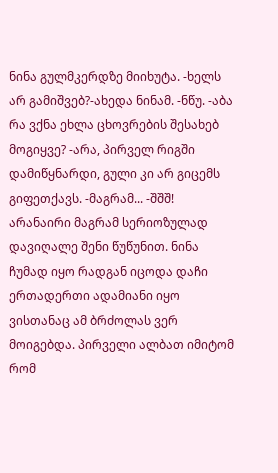ნინა გულმკერდზე მიიხუტა. -ხელს არ გამიშვებ?-ახედა ნინამ. -ნწუ. -აბა რა ვქნა ეხლა ცხოვრების შესახებ მოგიყვე? -არა, პირველ რიგში დამიწყნარდი, გული კი არ გიცემს გიფეთქავს. -მაგრამ... -შშშ! არანაირი მაგრამ სერიოზულად დავიღალე შენი წუწუნით. ნინა ჩუმად იყო რადგან იცოდა დაჩი ერთადერთი ადამიანი იყო ვისთანაც ამ ბრძოლას ვერ მოიგებდა. პირველი ალბათ იმიტომ რომ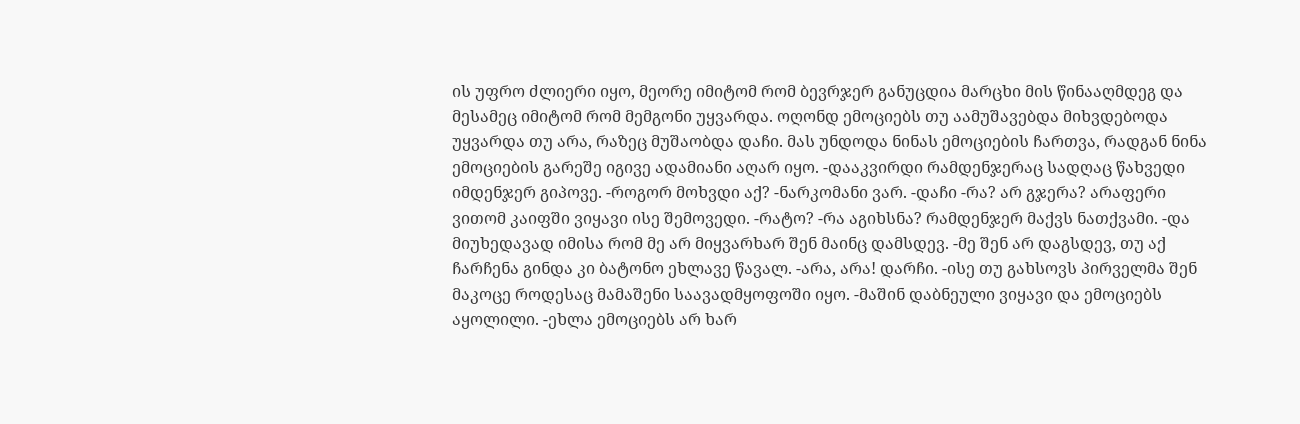ის უფრო ძლიერი იყო, მეორე იმიტომ რომ ბევრჯერ განუცდია მარცხი მის წინააღმდეგ და მესამეც იმიტომ რომ მემგონი უყვარდა. ოღონდ ემოციებს თუ აამუშავებდა მიხვდებოდა უყვარდა თუ არა, რაზეც მუშაობდა დაჩი. მას უნდოდა ნინას ემოციების ჩართვა, რადგან ნინა ემოციების გარეშე იგივე ადამიანი აღარ იყო. -დააკვირდი რამდენჯერაც სადღაც წახვედი იმდენჯერ გიპოვე. -როგორ მოხვდი აქ? -ნარკომანი ვარ. -დაჩი -რა? არ გჯერა? არაფერი ვითომ კაიფში ვიყავი ისე შემოვედი. -რატო? -რა აგიხსნა? რამდენჯერ მაქვს ნათქვამი. -და მიუხედავად იმისა რომ მე არ მიყვარხარ შენ მაინც დამსდევ. -მე შენ არ დაგსდევ, თუ აქ ჩარჩენა გინდა კი ბატონო ეხლავე წავალ. -არა, არა! დარჩი. -ისე თუ გახსოვს პირველმა შენ მაკოცე როდესაც მამაშენი საავადმყოფოში იყო. -მაშინ დაბნეული ვიყავი და ემოციებს აყოლილი. -ეხლა ემოციებს არ ხარ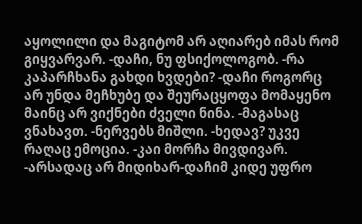აყოლილი და მაგიტომ არ აღიარებ იმას რომ გიყვარვარ. -დაჩი, ნუ ფსიქოლოგობ. -რა კაპარჩხანა გახდი ხვდები? -დაჩი როგორც არ უნდა მეჩხუბე და შეურაცყოფა მომაყენო მაინც არ ვიქნები ძველი ნინა. -მაგასაც ვნახავთ. -ნერვებს მიშლი. -ხედავ? უკვე რაღაც ემოცია. -კაი მორჩა მივდივარ. -არსადაც არ მიდიხარ-დაჩიმ კიდე უფრო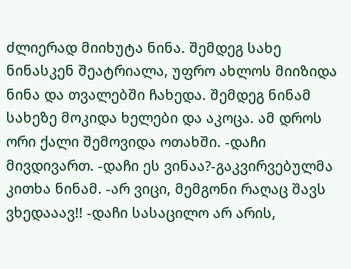ძლიერად მიიხუტა ნინა. შემდეგ სახე ნინასკენ შეატრიალა, უფრო ახლოს მიიზიდა ნინა და თვალებში ჩახედა. შემდეგ ნინამ სახეზე მოკიდა ხელები და აკოცა. ამ დროს ორი ქალი შემოვიდა ოთახში. -დაჩი მივდივართ. -დაჩი ეს ვინაა?-გაკვირვებულმა კითხა ნინამ. -არ ვიცი, მემგონი რაღაც შავს ვხედააავ!! -დაჩი სასაცილო არ არის,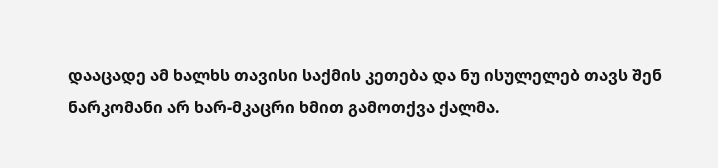დააცადე ამ ხალხს თავისი საქმის კეთება და ნუ ისულელებ თავს შენ ნარკომანი არ ხარ-მკაცრი ხმით გამოთქვა ქალმა.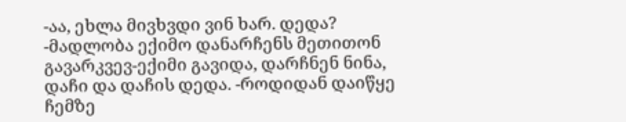-აა, ეხლა მივხვდი ვინ ხარ. დედა? -მადლობა ექიმო დანარჩენს მეთითონ გავარკვევ-ექიმი გავიდა, დარჩნენ ნინა, დაჩი და დაჩის დედა. -როდიდან დაიწყე ჩემზე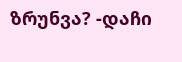ზრუნვა? -დაჩი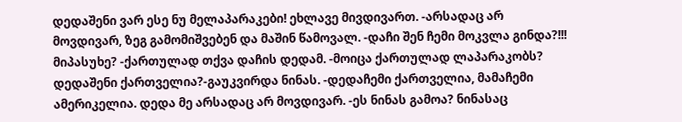დედაშენი ვარ ესე ნუ მელაპარაკები! ეხლავე მივდივართ. -არსადაც არ მოვდივარ, ზეგ გამომიშვებენ და მაშინ წამოვალ. -დაჩი შენ ჩემი მოკვლა გინდა?!!! მიპასუხე? -ქართულად თქვა დაჩის დედამ. -მოიცა ქართულად ლაპარაკობს? დედაშენი ქართველია?-გაუკვირდა ნინას. -დედაჩემი ქართველია, მამაჩემი ამერიკელია. დედა მე არსადაც არ მოვდივარ. -ეს ნინას გამოა? ნინასაც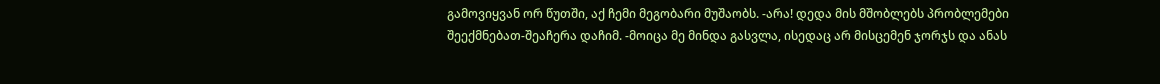გამოვიყვან ორ წუთში, აქ ჩემი მეგობარი მუშაობს. -არა! დედა მის მშობლებს პრობლემები შეექმნებათ-შეაჩერა დაჩიმ. -მოიცა მე მინდა გასვლა, ისედაც არ მისცემენ ჯორჯს და ანას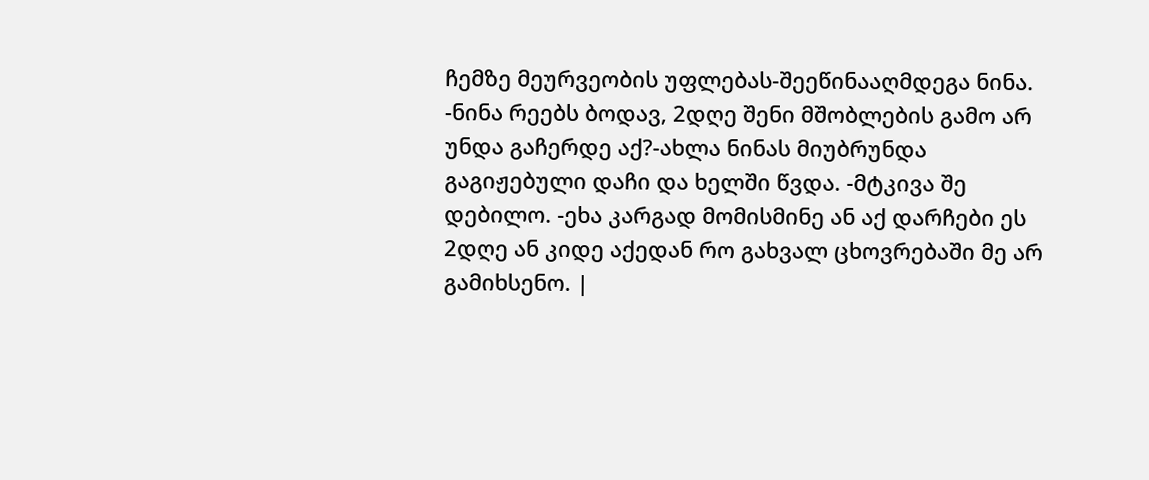ჩემზე მეურვეობის უფლებას-შეეწინააღმდეგა ნინა. -ნინა რეებს ბოდავ, 2დღე შენი მშობლების გამო არ უნდა გაჩერდე აქ?-ახლა ნინას მიუბრუნდა გაგიჟებული დაჩი და ხელში წვდა. -მტკივა შე დებილო. -ეხა კარგად მომისმინე ან აქ დარჩები ეს 2დღე ან კიდე აქედან რო გახვალ ცხოვრებაში მე არ გამიხსენო. |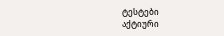ტესტები
აქტიური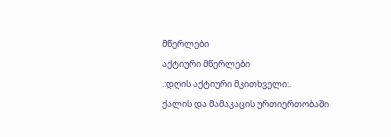მწერლები
აქტიური მწერლები
.:დღის აქტიური მკითხველი:.
ქალის და მამაკაცის ურთიერთობაში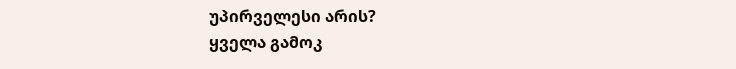უპირველესი არის?
ყველა გამოკ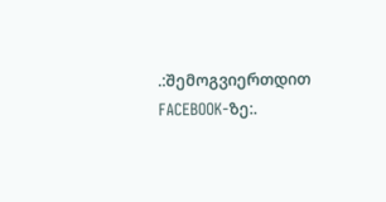.:შემოგვიერთდით FACEBOOK-ზე:.